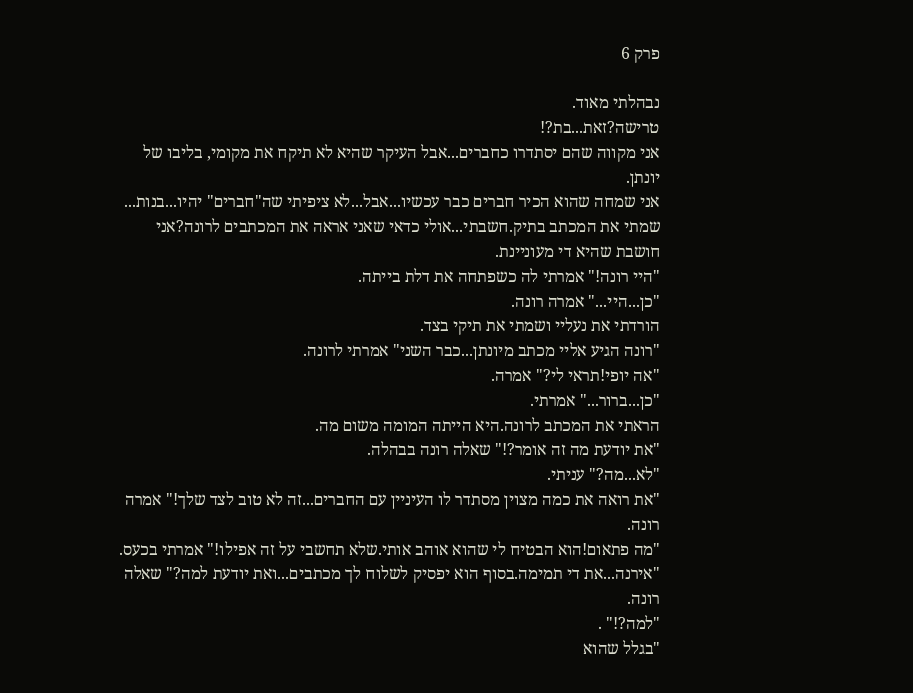פרק 6

נבהלתי מאוד.
טרישה?זאת...בת?!
אני מקווה שהם יסתדרו כחברים...אבל העיקר שהיא לא תיקח את מקומי, בליבו של יונתן.
אני שמחה שהוא הכיר חברים כבר עכשיו...אבל...לא ציפיתי שה"חברים" יהיו...בנות...
שמתי את המכתב בתיק.חשבתי...אולי כדאי שאני אראה את המכתבים לרונה?אני חושבת שהיא די מעוניינת.
"היי רונה!" אמרתי לה כשפתחה את דלת בייתה.
"כן...היי..." אמרה רונה.
הורדתי את נעליי ושמתי את תיקי בצד.
"רונה הגיע אליי מכתב מיונתן...כבר השני" אמרתי לרונה.
"אה יופי!תראי לי?" אמרה.
"כן...ברור..." אמרתי.
הראתי את המכתב לרונה.היא הייתה המומה משום מה.
"את יודעת מה זה אומר?!" שאלה רונה בבהלה.
"לא...מה?" עניתי.
"את רואה את כמה מצוין מסתדר לו העיניין עם החברים...זה לא טוב לצד שלך!" אמרה רונה.
"מה פתאום!הוא הבטיח לי שהוא אוהב אותי.שלא תחשבי על זה אפילו!" אמרתי בכעס.
"אירנה...את די תמימה.בסוף הוא יפסיק לשלוח לך מכתבים...ואת יודעת למה?" שאלה רונה.
"למה?!" .
"בגלל שהוא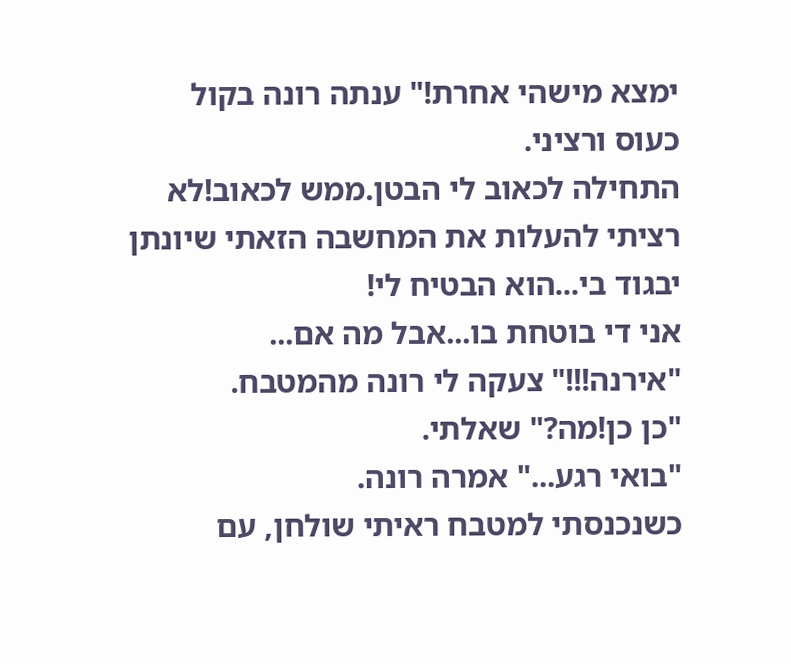ימצא מישהי אחרת!" ענתה רונה בקול כעוס ורציני.
התחילה לכאוב לי הבטן.ממש לכאוב!לא רציתי להעלות את המחשבה הזאתי שיונתן יבגוד בי...הוא הבטיח לי!
אני די בוטחת בו...אבל מה אם...
"אירנה!!!" צעקה לי רונה מהמטבח.
"כן כן!מה?" שאלתי.
"בואי רגע..." אמרה רונה.
כשנכנסתי למטבח ראיתי שולחן, עם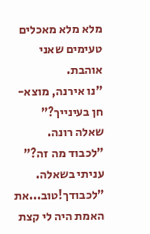מלא מלא מאכלים טעימים שאני אוהבת.
"נו אירנה, מוצא-חן בעינייך?" שאלה רונה.
"לכבוד מה זה?" עניתי בשאלה.
"לכבודך!טוב...את האמת היה לי קצת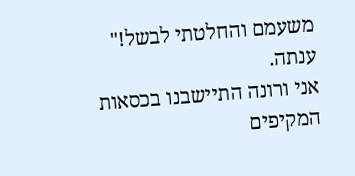משעמם והחלטתי לבשל!" ענתה.
אני ורונה התיישבנו בכסאות המקיפים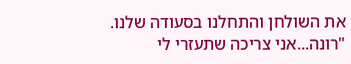את השולחן והתחלנו בסעודה שלנו.
"רונה...אני צריכה שתעזרי לי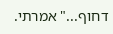דחוף..." אמרתי.